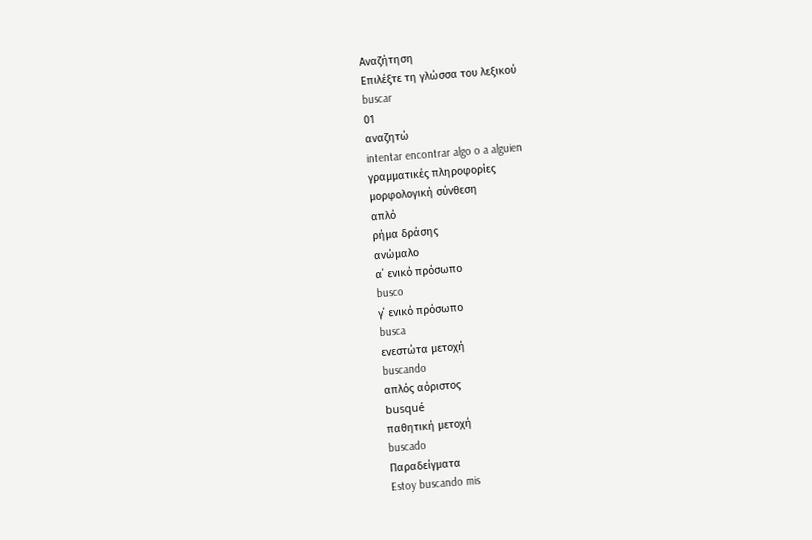Αναζήτηση
Επιλέξτε τη γλώσσα του λεξικού
buscar
01
αναζητώ
intentar encontrar algo o a alguien
γραμματικές πληροφορίες
μορφολογική σύνθεση
απλό
ρήμα δράσης
ανώμαλο
α΄ ενικό πρόσωπο
busco
γ΄ ενικό πρόσωπο
busca
ενεστώτα μετοχή
buscando
απλός αόριστος
busqué
παθητική μετοχή
buscado
Παραδείγματα
Estoy buscando mis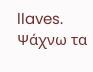llaves.
Ψάχνω τα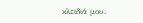κλειδιά μου.